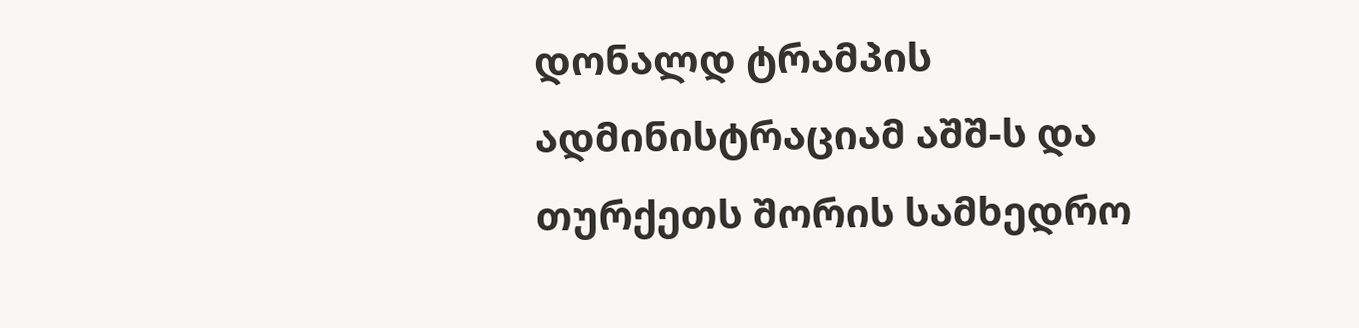დონალდ ტრამპის ადმინისტრაციამ აშშ-ს და თურქეთს შორის სამხედრო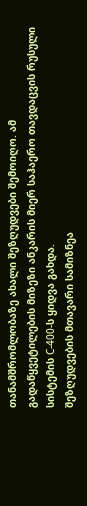თანამშრომლობაზე ახალი შეზღუდვები შემოიღო. ამ გადაწყვეტილების მიზეზი ანკარის მიერ საჰაერო თავდაცვის რუსული სისტემის С-400-ს ყიდვა გახდა.
შეზღუდვების მთავარი სამიზნეა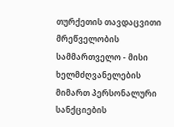თურქეთის თავდაცვითი მრეწველობის სამმართველო - მისი ხელმძღვანელების მიმართ პერსონალური სანქციების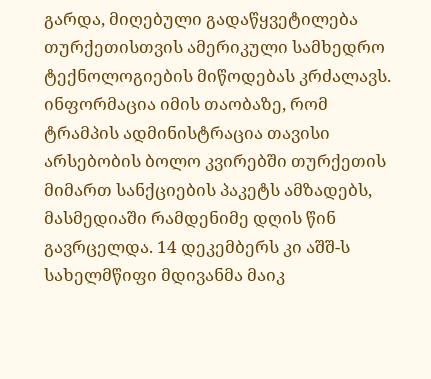გარდა, მიღებული გადაწყვეტილება თურქეთისთვის ამერიკული სამხედრო ტექნოლოგიების მიწოდებას კრძალავს.
ინფორმაცია იმის თაობაზე, რომ ტრამპის ადმინისტრაცია თავისი არსებობის ბოლო კვირებში თურქეთის მიმართ სანქციების პაკეტს ამზადებს, მასმედიაში რამდენიმე დღის წინ გავრცელდა. 14 დეკემბერს კი აშშ-ს სახელმწიფი მდივანმა მაიკ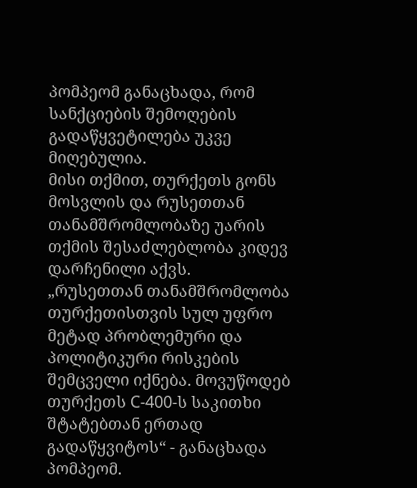პომპეომ განაცხადა, რომ სანქციების შემოღების გადაწყვეტილება უკვე მიღებულია.
მისი თქმით, თურქეთს გონს მოსვლის და რუსეთთან თანამშრომლობაზე უარის თქმის შესაძლებლობა კიდევ დარჩენილი აქვს.
„რუსეთთან თანამშრომლობა თურქეთისთვის სულ უფრო მეტად პრობლემური და პოლიტიკური რისკების შემცველი იქნება. მოვუწოდებ თურქეთს С-400-ს საკითხი შტატებთან ერთად გადაწყვიტოს“ - განაცხადა პომპეომ.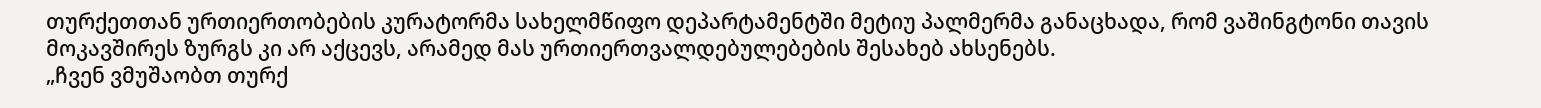თურქეთთან ურთიერთობების კურატორმა სახელმწიფო დეპარტამენტში მეტიუ პალმერმა განაცხადა, რომ ვაშინგტონი თავის მოკავშირეს ზურგს კი არ აქცევს, არამედ მას ურთიერთვალდებულებების შესახებ ახსენებს.
„ჩვენ ვმუშაობთ თურქ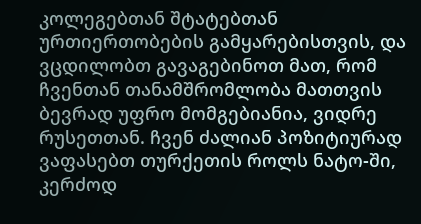კოლეგებთან შტატებთან ურთიერთობების გამყარებისთვის, და ვცდილობთ გავაგებინოთ მათ, რომ ჩვენთან თანამშრომლობა მათთვის ბევრად უფრო მომგებიანია, ვიდრე რუსეთთან. ჩვენ ძალიან პოზიტიურად ვაფასებთ თურქეთის როლს ნატო-ში, კერძოდ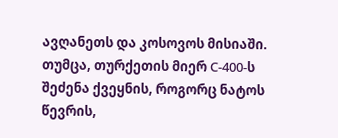ავღანეთს და კოსოვოს მისიაში. თუმცა, თურქეთის მიერ С-400-ს შეძენა ქვეყნის, როგორც ნატოს წევრის,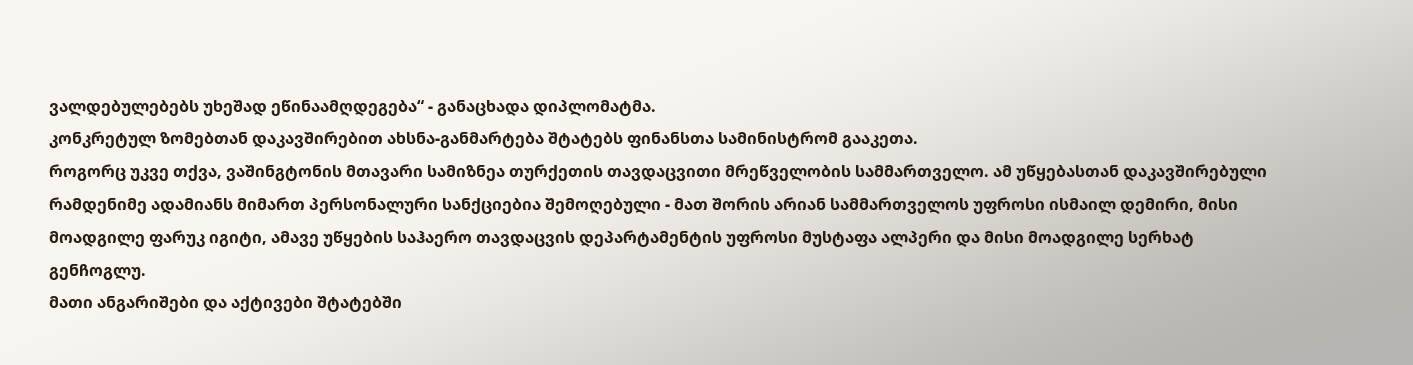ვალდებულებებს უხეშად ეწინაამღდეგება“ - განაცხადა დიპლომატმა.
კონკრეტულ ზომებთან დაკავშირებით ახსნა-განმარტება შტატებს ფინანსთა სამინისტრომ გააკეთა.
როგორც უკვე თქვა, ვაშინგტონის მთავარი სამიზნეა თურქეთის თავდაცვითი მრეწველობის სამმართველო. ამ უწყებასთან დაკავშირებული რამდენიმე ადამიანს მიმართ პერსონალური სანქციებია შემოღებული - მათ შორის არიან სამმართველოს უფროსი ისმაილ დემირი, მისი მოადგილე ფარუკ იგიტი, ამავე უწყების საჰაერო თავდაცვის დეპარტამენტის უფროსი მუსტაფა ალპერი და მისი მოადგილე სერხატ გენჩოგლუ.
მათი ანგარიშები და აქტივები შტატებში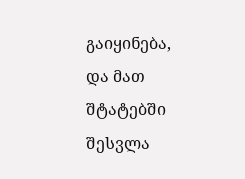გაიყინება, და მათ შტატებში შესვლა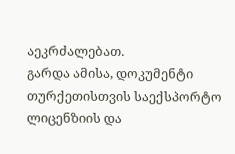აეკრძალებათ.
გარდა ამისა, დოკუმენტი თურქეთისთვის საექსპორტო ლიცენზიის და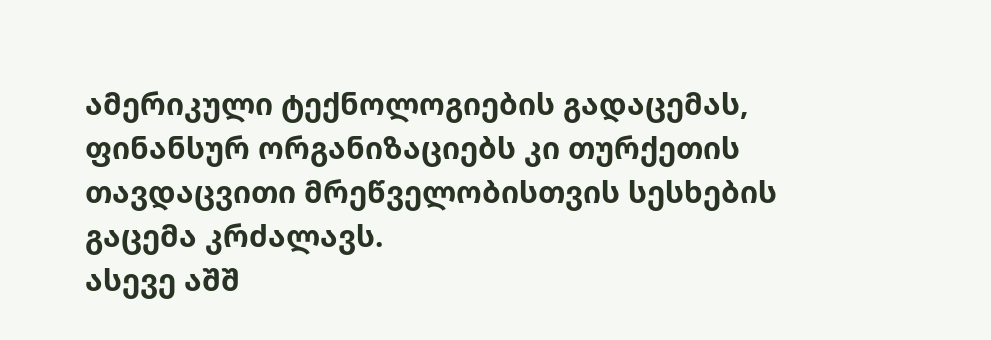ამერიკული ტექნოლოგიების გადაცემას, ფინანსურ ორგანიზაციებს კი თურქეთის თავდაცვითი მრეწველობისთვის სესხების გაცემა კრძალავს.
ასევე აშშ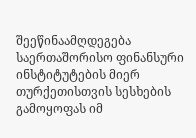შეეწინაამღდეგება საერთაშორისო ფინანსური ინსტიტუტების მიერ თურქეთისთვის სესხების გამოყოფას იმ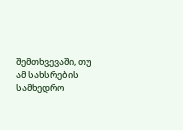შემთხვევაში, თუ ამ სახსრების სამხედრო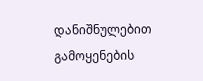დანიშნულებით გამოყენების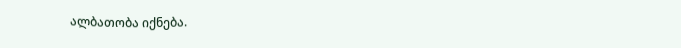ალბათობა იქნება.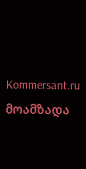Kommersant.ru
მოამზადა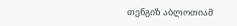თენგიზ აბლოთიამ